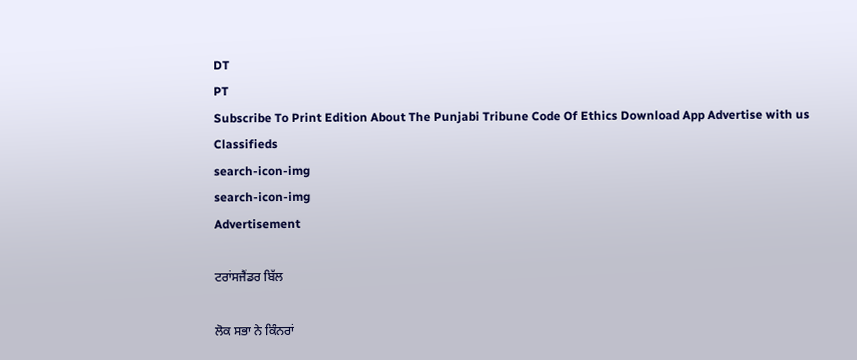DT
PT
Subscribe To Print Edition About The Punjabi Tribune Code Of Ethics Download App Advertise with us Classifieds
search-icon-img
search-icon-img
Advertisement

ਟਰਾਂਸਜੈਂਡਰ ਬਿੱਲ

ਲੋਕ ਸਭਾ ਨੇ ਕਿੰਨਰਾਂ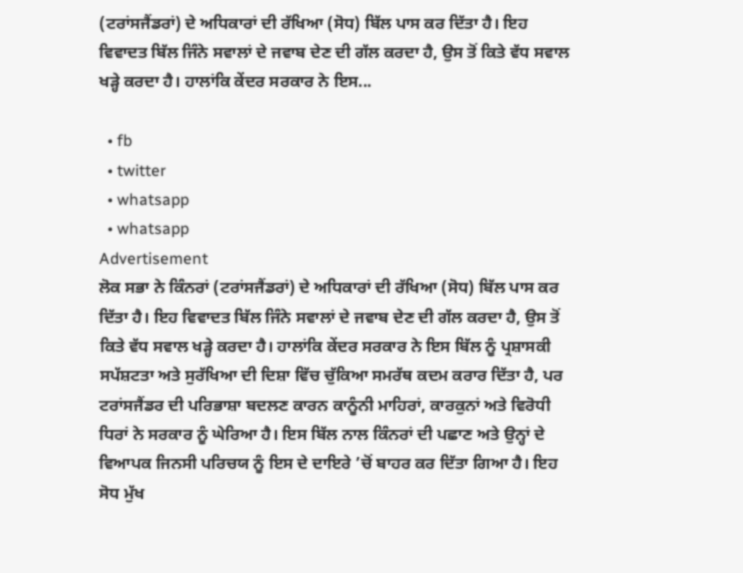(ਟਰਾਂਸਜੈਂਡਰਾਂ) ਦੇ ਅਧਿਕਾਰਾਂ ਦੀ ਰੱਖਿਆ (ਸੋਧ) ਬਿੱਲ ਪਾਸ ਕਰ ਦਿੱਤਾ ਹੈ। ਇਹ ਵਿਵਾਦਤ ਬਿੱਲ ਜਿੰਨੇ ਸਵਾਲਾਂ ਦੇ ਜਵਾਬ ਦੇਣ ਦੀ ਗੱਲ ਕਰਦਾ ਹੈ, ਉਸ ਤੋਂ ਕਿਤੇ ਵੱਧ ਸਵਾਲ ਖੜ੍ਹੇ ਕਰਦਾ ਹੈ। ਹਾਲਾਂਕਿ ਕੇਂਦਰ ਸਰਕਾਰ ਨੇ ਇਸ...

  • fb
  • twitter
  • whatsapp
  • whatsapp
Advertisement
ਲੋਕ ਸਭਾ ਨੇ ਕਿੰਨਰਾਂ (ਟਰਾਂਸਜੈਂਡਰਾਂ) ਦੇ ਅਧਿਕਾਰਾਂ ਦੀ ਰੱਖਿਆ (ਸੋਧ) ਬਿੱਲ ਪਾਸ ਕਰ ਦਿੱਤਾ ਹੈ। ਇਹ ਵਿਵਾਦਤ ਬਿੱਲ ਜਿੰਨੇ ਸਵਾਲਾਂ ਦੇ ਜਵਾਬ ਦੇਣ ਦੀ ਗੱਲ ਕਰਦਾ ਹੈ, ਉਸ ਤੋਂ ਕਿਤੇ ਵੱਧ ਸਵਾਲ ਖੜ੍ਹੇ ਕਰਦਾ ਹੈ। ਹਾਲਾਂਕਿ ਕੇਂਦਰ ਸਰਕਾਰ ਨੇ ਇਸ ਬਿੱਲ ਨੂੰ ਪ੍ਰਸ਼ਾਸਕੀ ਸਪੱਸ਼ਟਤਾ ਅਤੇ ਸੁਰੱਖਿਆ ਦੀ ਦਿਸ਼ਾ ਵਿੱਚ ਚੁੱਕਿਆ ਸਮਰੱਥ ਕਦਮ ਕਰਾਰ ਦਿੱਤਾ ਹੈ, ਪਰ ਟਰਾਂਸਜੈਂਡਰ ਦੀ ਪਰਿਭਾਸ਼ਾ ਬਦਲਣ ਕਾਰਨ ਕਾਨੂੰਨੀ ਮਾਹਿਰਾਂ, ਕਾਰਕੁਨਾਂ ਅਤੇ ਵਿਰੋਧੀ ਧਿਰਾਂ ਨੇ ਸਰਕਾਰ ਨੂੰ ਘੇਰਿਆ ਹੈ। ਇਸ ਬਿੱਲ ਨਾਲ ਕਿੰਨਰਾਂ ਦੀ ਪਛਾਣ ਅਤੇ ਉਨ੍ਹਾਂ ਦੇ ਵਿਆਪਕ ਜਿਨਸੀ ਪਰਿਚਯ ਨੂੰ ਇਸ ਦੇ ਦਾਇਰੇ ’ਚੋਂ ਬਾਹਰ ਕਰ ਦਿੱਤਾ ਗਿਆ ਹੈ। ਇਹ ਸੋਧ ਮੁੱਖ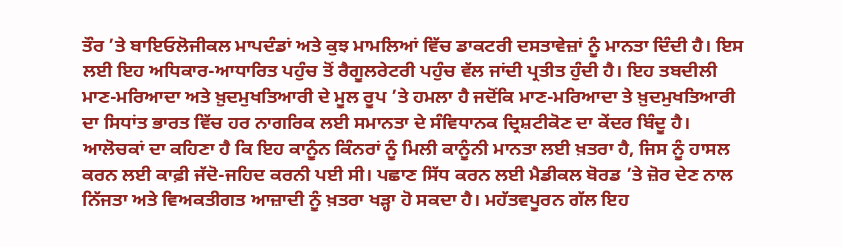ਤੌਰ ’ਤੇ ਬਾਇਓਲੋਜੀਕਲ ਮਾਪਦੰਡਾਂ ਅਤੇ ਕੁਝ ਮਾਮਲਿਆਂ ਵਿੱਚ ਡਾਕਟਰੀ ਦਸਤਾਵੇਜ਼ਾਂ ਨੂੰ ਮਾਨਤਾ ਦਿੰਦੀ ਹੈ। ਇਸ ਲਈ ਇਹ ਅਧਿਕਾਰ-ਆਧਾਰਿਤ ਪਹੁੰਚ ਤੋਂ ਰੈਗੂਲਰੇਟਰੀ ਪਹੁੰਚ ਵੱਲ ਜਾਂਦੀ ਪ੍ਰਤੀਤ ਹੁੰਦੀ ਹੈ। ਇਹ ਤਬਦੀਲੀ ਮਾਣ-ਮਰਿਆਦਾ ਅਤੇ ਖ਼ੁਦਮੁਖਤਿਆਰੀ ਦੇ ਮੂਲ ਰੂਪ ’ਤੇ ਹਮਲਾ ਹੈ ਜਦੋਂਕਿ ਮਾਣ-ਮਰਿਆਦਾ ਤੇ ਖ਼ੁਦਮੁਖਤਿਆਰੀ ਦਾ ਸਿਧਾਂਤ ਭਾਰਤ ਵਿੱਚ ਹਰ ਨਾਗਰਿਕ ਲਈ ਸਮਾਨਤਾ ਦੇ ਸੰਵਿਧਾਨਕ ਦ੍ਰਿਸ਼ਟੀਕੋਣ ਦਾ ਕੇਂਦਰ ਬਿੰਦੂ ਹੈ। ਆਲੋਚਕਾਂ ਦਾ ਕਹਿਣਾ ਹੈ ਕਿ ਇਹ ਕਾਨੂੰਨ ਕਿੰਨਰਾਂ ਨੂੰ ਮਿਲੀ ਕਾਨੂੰਨੀ ਮਾਨਤਾ ਲਈ ਖ਼ਤਰਾ ਹੈ, ਜਿਸ ਨੂੰ ਹਾਸਲ ਕਰਨ ਲਈ ਕਾਫ਼ੀ ਜੱਦੋ-ਜਹਿਦ ਕਰਨੀ ਪਈ ਸੀ। ਪਛਾਣ ਸਿੱਧ ਕਰਨ ਲਈ ਮੈਡੀਕਲ ਬੋਰਡ ’ਤੇ ਜ਼ੋਰ ਦੇਣ ਨਾਲ ਨਿੱਜਤਾ ਅਤੇ ਵਿਅਕਤੀਗਤ ਆਜ਼ਾਦੀ ਨੂੰ ਖ਼ਤਰਾ ਖੜ੍ਹਾ ਹੋ ਸਕਦਾ ਹੈ। ਮਹੱਤਵਪੂਰਨ ਗੱਲ ਇਹ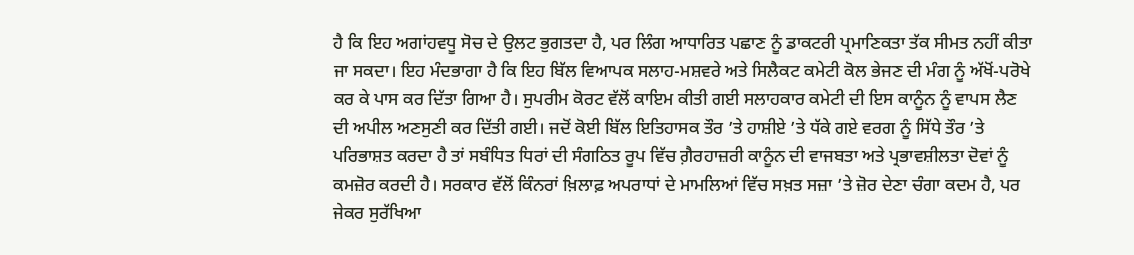ਹੈ ਕਿ ਇਹ ਅਗਾਂਹਵਧੂ ਸੋਚ ਦੇ ਉਲਟ ਭੁਗਤਦਾ ਹੈ, ਪਰ ਲਿੰਗ ਆਧਾਰਿਤ ਪਛਾਣ ਨੂੰ ਡਾਕਟਰੀ ਪ੍ਰਮਾਣਿਕਤਾ ਤੱਕ ਸੀਮਤ ਨਹੀਂ ਕੀਤਾ ਜਾ ਸਕਦਾ। ਇਹ ਮੰਦਭਾਗਾ ਹੈ ਕਿ ਇਹ ਬਿੱਲ ਵਿਆਪਕ ਸਲਾਹ-ਮਸ਼ਵਰੇ ਅਤੇ ਸਿਲੈਕਟ ਕਮੇਟੀ ਕੋਲ ਭੇਜਣ ਦੀ ਮੰਗ ਨੂੰ ਅੱਖੋਂ-ਪਰੋਖੇ ਕਰ ਕੇ ਪਾਸ ਕਰ ਦਿੱਤਾ ਗਿਆ ਹੈ। ਸੁਪਰੀਮ ਕੋਰਟ ਵੱਲੋਂ ਕਾਇਮ ਕੀਤੀ ਗਈ ਸਲਾਹਕਾਰ ਕਮੇਟੀ ਦੀ ਇਸ ਕਾਨੂੰਨ ਨੂੰ ਵਾਪਸ ਲੈਣ ਦੀ ਅਪੀਲ ਅਣਸੁਣੀ ਕਰ ਦਿੱਤੀ ਗਈ। ਜਦੋਂ ਕੋਈ ਬਿੱਲ ਇਤਿਹਾਸਕ ਤੌਰ ’ਤੇ ਹਾਸ਼ੀਏ ’ਤੇ ਧੱਕੇ ਗਏ ਵਰਗ ਨੂੰ ਸਿੱਧੇ ਤੌਰ ’ਤੇ ਪਰਿਭਾਸ਼ਤ ਕਰਦਾ ਹੈ ਤਾਂ ਸਬੰਧਿਤ ਧਿਰਾਂ ਦੀ ਸੰਗਠਿਤ ਰੂਪ ਵਿੱਚ ਗ਼ੈਰਹਾਜ਼ਰੀ ਕਾਨੂੰਨ ਦੀ ਵਾਜਬਤਾ ਅਤੇ ਪ੍ਰਭਾਵਸ਼ੀਲਤਾ ਦੋਵਾਂ ਨੂੰ ਕਮਜ਼ੋਰ ਕਰਦੀ ਹੈ। ਸਰਕਾਰ ਵੱਲੋਂ ਕਿੰਨਰਾਂ ਖ਼ਿਲਾਫ਼ ਅਪਰਾਧਾਂ ਦੇ ਮਾਮਲਿਆਂ ਵਿੱਚ ਸਖ਼ਤ ਸਜ਼ਾ ’ਤੇ ਜ਼ੋਰ ਦੇਣਾ ਚੰਗਾ ਕਦਮ ਹੈ, ਪਰ ਜੇਕਰ ਸੁਰੱਖਿਆ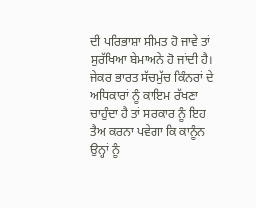ਦੀ ਪਰਿਭਾਸ਼ਾ ਸੀਮਤ ਹੋ ਜਾਵੇ ਤਾਂ ਸੁਰੱਖਿਆ ਬੇਮਾਅਨੇ ਹੋ ਜਾਂਦੀ ਹੈ। ਜੇਕਰ ਭਾਰਤ ਸੱਚਮੁੱਚ ਕਿੰਨਰਾਂ ਦੇ ਅਧਿਕਾਰਾਂ ਨੂੰ ਕਾਇਮ ਰੱਖਣਾ ਚਾਹੁੰਦਾ ਹੈ ਤਾਂ ਸਰਕਾਰ ਨੂੰ ਇਹ ਤੈਅ ਕਰਨਾ ਪਵੇਗਾ ਕਿ ਕਾਨੂੰਨ ਉਨ੍ਹਾਂ ਨੂੰ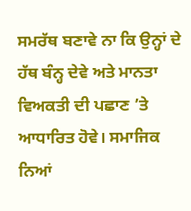ਸਮਰੱਥ ਬਣਾਵੇ ਨਾ ਕਿ ਉਨ੍ਹਾਂ ਦੇ ਹੱਥ ਬੰਨ੍ਹ ਦੇਵੇ ਅਤੇ ਮਾਨਤਾ ਵਿਅਕਤੀ ਦੀ ਪਛਾਣ ’ਤੇ ਆਧਾਰਿਤ ਹੋਵੇ। ਸਮਾਜਿਕ ਨਿਆਂ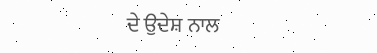ਦੇ ਉਦੇਸ਼ ਨਾਲ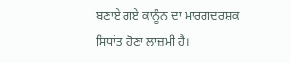ਬਣਾਏ ਗਏ ਕਾਨੂੰਨ ਦਾ ਮਾਰਗਦਰਸ਼ਕ ਸਿਧਾਂਤ ਹੋਣਾ ਲਾਜ਼ਮੀ ਹੈ।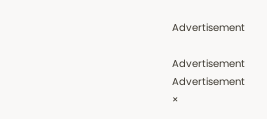Advertisement

Advertisement
Advertisement
×